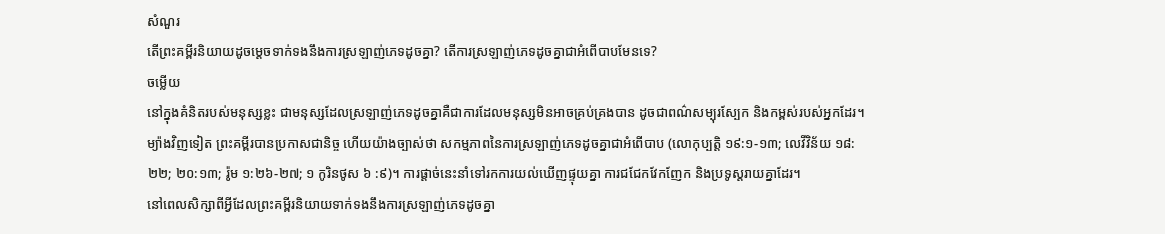សំណួរ
តើព្រះគម្ពីរនិយាយដូចម្តេចទាក់ទងនឹងការស្រឡាញ់ភេទដូចគ្នា? តើការស្រឡាញ់ភេទដូចគ្នាជាអំពើបាបមែនទេ?
ចម្លើយ
នៅក្នុងគំនិតរបស់មនុស្សខ្លះ ជាមនុស្សដែលស្រឡាញ់ភេទដូចគ្នាគឺជាការដែលមនុស្សមិនអាចគ្រប់គ្រងបាន ដូចជាពណ៌សម្បុរស្បែក និងកម្ពស់របស់អ្នកដែរ។ ម្យ៉ាងវិញទៀត ព្រះគម្ពីរបានប្រកាសជានិច្ច ហើយយ៉ាងច្បាស់ថា សកម្មភាពនៃការស្រឡាញ់ភេទដូចគ្នាជាអំពើបាប (លោកុប្បត្តិ ១៩:១-១៣; លេវីវិន័យ ១៨:២២; ២០:១៣; រ៉ូម ១:២៦-២៧; ១ កូរិនថូស ៦ :៩)។ ការផ្ដាច់នេះនាំទៅរកការយល់ឃើញផ្ទុយគ្នា ការជជែកវែកញែក និងប្រទូស្តរាយគ្នាដែរ។
នៅពេលសិក្សាពីអ្វីដែលព្រះគម្ពីរនិយាយទាក់ទងនឹងការស្រឡាញ់ភេទដូចគ្នា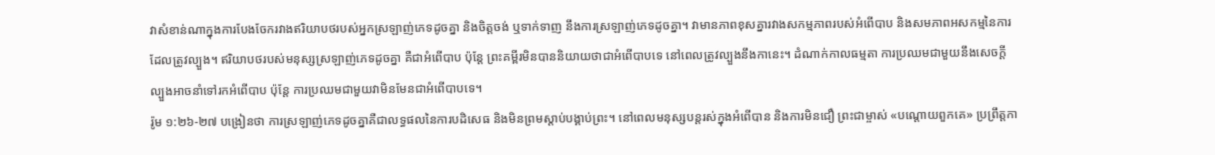វាសំខាន់ណាក្នុងការបែងចែករវាងឥរិយាបថរបស់អ្នកស្រឡាញ់ភេទដូចគ្នា និងចិត្តចង់ ឬទាក់ទាញ នឹងការស្រឡាញ់ភេទដូចគ្នា។ វាមានភាពខុសគ្នារវាងសកម្មភាពរបស់អំពើបាប និងសមភាពអសកម្មនៃការដែលត្រូវល្បួង។ ឥរិយាបថរបស់មនុស្សស្រឡាញ់ភេទដូចគ្នា គឺជាអំពើបាប ប៉ុន្តែ ព្រះគម្ពីរមិនបាននិយាយថាជាអំពើបាបទេ នៅពេលត្រូវល្បួងនឹងកានេះ។ ដំណាក់កាលធម្មតា ការប្រឈមជាមួយនឹងសេចក្តីល្បួងអាចនាំទៅរកអំពើបាប ប៉ុន្តែ ការប្រឈមជាមួយវាមិនមែនជាអំពើបាបទេ។
រ៉ូម ១:២៦-២៧ បង្រៀនថា ការស្រឡាញ់ភេទដូចគ្នាគឺជាលទ្ធផលនៃការបដិសេធ និងមិនព្រមស្តាប់បង្គាប់ព្រះ។ នៅពេលមនុស្សបន្តរស់ក្នុងអំពើបាន និងការមិនជឿ ព្រះជាម្ចាស់ «បណ្ដោយពួកគេ» ប្រព្រឹត្តកា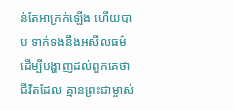ន់តែអាក្រក់ឡើង ហើយបាប ទាក់ទងនឹងអសីលធម៌ ដើម្បីបង្ហាញដល់ពួកគេថាជីវិតដែល គ្មានព្រះជាម្ចាស់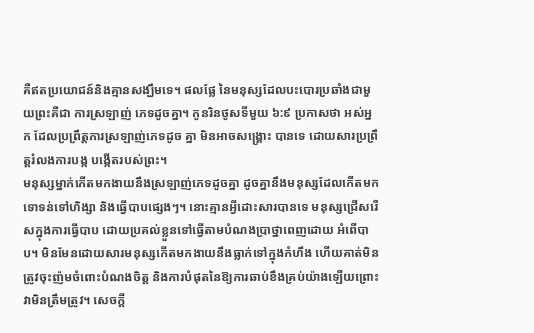គឺឥតប្រយោជន៍និងគ្មានសង្ឃឹមទេ។ ផលផ្លែ នៃមនុស្សដែលបះបោរប្រឆាំងជាមួយព្រះគឺជា ការស្រឡាញ់ ភេទដូចគ្នា។ កូនរិនថូសទីមួយ ៦:៩ ប្រកាសថា អស់អ្នក ដែលប្រព្រឹត្តការស្រឡាញ់ភេទដូច គ្នា មិនអាចសង្គ្រោះ បានទេ ដោយសារប្រព្រឹត្តរំលងការបង្ក បង្កើតរបស់ព្រះ។
មនុស្សម្នាក់កើតមកងាយនឹងស្រឡាញ់ភេទដូចគ្នា ដូចគ្នានឹងមនុស្សដែលកើតមកទោទន់ទៅហិង្សា និងធ្វើបាបផ្សេងៗ។ នោះគ្មានអ្វីដោះសារបានទេ មនុស្សជ្រើសរើសក្នុងការធ្វើបាប ដោយប្រគល់ខ្លួនទៅធ្វើតាមបំណងប្រាថ្នាពេញដោយ អំពើបាប។ មិនមែនដោយសារមនុស្សកើតមកងាយនឹងធ្លាក់ទៅក្នុងកំហឹង ហើយគាត់មិនត្រូវចុះញ៉មចំពោះបំណងចិត្ត និងការបំផុតនៃឱ្យការឆាប់ខឹងគ្រប់យ៉ាងឡើយព្រោះវាមិនត្រឹមត្រូវ។ សេចក្តី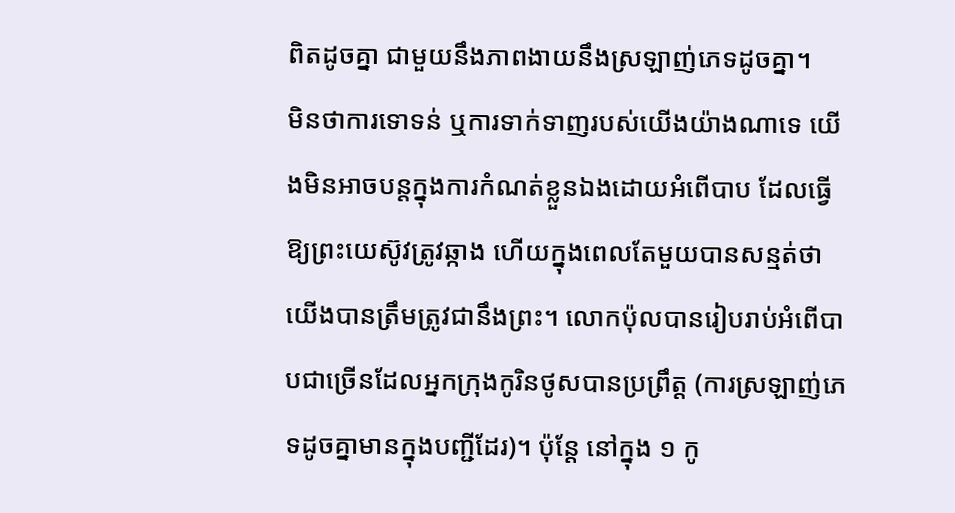ពិតដូចគ្នា ជាមួយនឹងភាពងាយនឹងស្រឡាញ់ភេទដូចគ្នា។
មិនថាការទោទន់ ឬការទាក់ទាញរបស់យើងយ៉ាងណាទេ យើងមិនអាចបន្តក្នុងការកំណត់ខ្លួនឯងដោយអំពើបាប ដែលធ្វើឱ្យព្រះយេស៊ូវត្រូវឆ្កាង ហើយក្នុងពេលតែមួយបានសន្មត់ថា យើងបានត្រឹមត្រូវជានឹងព្រះ។ លោកប៉ុលបានរៀបរាប់អំពើបាបជាច្រើនដែលអ្នកក្រុងកូរិនថូសបានប្រព្រឹត្ត (ការស្រឡាញ់ភេទដូចគ្នាមានក្នុងបញ្ជីដែរ)។ ប៉ុន្តែ នៅក្នុង ១ កូ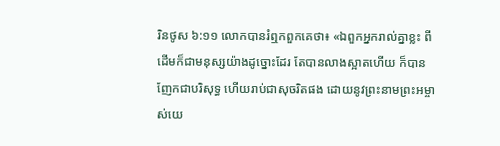រិនថូស ៦:១១ លោកបានរំឮកពួកគេថា៖ «ឯពួកអ្នករាល់គ្នាខ្លះ ពីដើមក៏ជាមនុស្សយ៉ាងដូច្នោះដែរ តែបានលាងស្អាតហើយ ក៏បានញែកជាបរិសុទ្ធ ហើយរាប់ជាសុចរិតផង ដោយនូវព្រះនាមព្រះអម្ចាស់យេ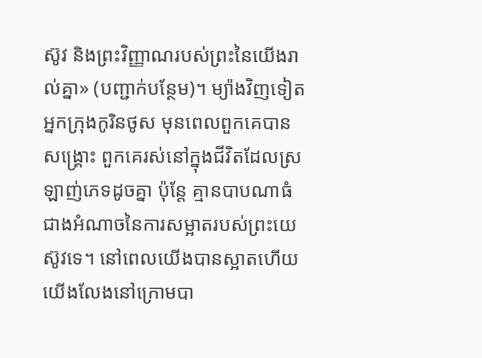ស៊ូវ និងព្រះវិញ្ញាណរបស់ព្រះនៃយើងរាល់គ្នា» (បញ្ជាក់បន្ថែម)។ ម្យ៉ាងវិញទៀត អ្នកក្រុងកូរិនថូស មុនពេលពួកគេបានសង្គ្រោះ ពួកគេរស់នៅក្នុងជីវិតដែលស្រឡាញ់ភេទដូចគ្នា ប៉ុន្តែ គ្មានបាបណាធំជាងអំណាចនៃការសម្អាតរបស់ព្រះយេស៊ូវទេ។ នៅពេលយើងបានស្អាតហើយ យើងលែងនៅក្រោមបា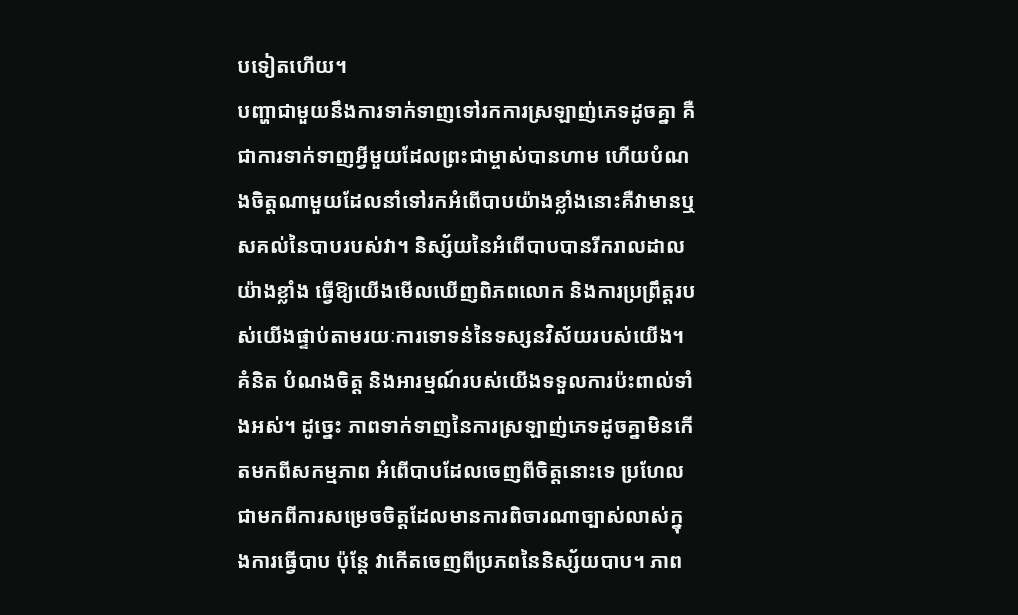បទៀតហើយ។
បញ្ហាជាមួយនឹងការទាក់ទាញទៅរកការស្រឡាញ់ភេទដូចគ្នា គឺជាការទាក់ទាញអ្វីមួយដែលព្រះជាម្ចាស់បានហាម ហើយបំណងចិត្តណាមួយដែលនាំទៅរកអំពើបាបយ៉ាងខ្លាំងនោះគឺវាមានឬសគល់នៃបាបរបស់វា។ និស្ស័យនៃអំពើបាបបានរីករាលដាលយ៉ាងខ្លាំង ធ្វើឱ្យយើងមើលឃើញពិភពលោក និងការប្រព្រឹត្តរបស់យើងផ្ទាប់តាមរយៈការទោទន់នៃទស្សនវិស័យរបស់យើង។ គំនិត បំណងចិត្ត និងអារម្មណ៍របស់យើងទទួលការប៉ះពាល់ទាំងអស់។ ដូច្នេះ ភាពទាក់ទាញនៃការស្រឡាញ់ភេទដូចគ្នាមិនកើតមកពីសកម្មភាព អំពើបាបដែលចេញពីចិត្តនោះទេ ប្រហែលជាមកពីការសម្រេចចិត្តដែលមានការពិចារណាច្បាស់លាស់ក្នុងការធ្វើបាប ប៉ុន្តែ វាកើតចេញពីប្រភពនៃនិស្ស័យបាប។ ភាព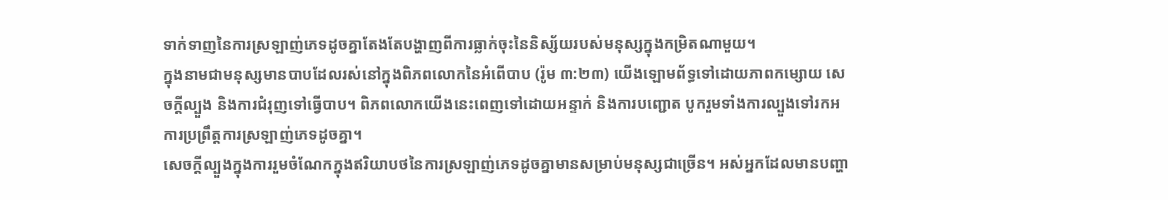ទាក់ទាញនៃការស្រឡាញ់ភេទដូចគ្នាតែងតែបង្ហាញពីការធ្លាក់ចុះនៃនិស្ស័យរបស់មនុស្សក្នុងកម្រិតណាមួយ។
ក្នុងនាមជាមនុស្សមានបាបដែលរស់នៅក្នុងពិភពលោកនៃអំពើបាប (រ៉ូម ៣:២៣) យើងឡោមព័ទ្ធទៅដោយភាពកម្សោយ សេចក្តីល្បួង និងការជំរុញទៅធ្វើបាប។ ពិភពលោកយើងនេះពេញទៅដោយអន្ទាក់ និងការបញ្ជោត បូករួមទាំងការល្បួងទៅរកអការប្រព្រឹត្តការស្រឡាញ់ភេទដូចគ្នា។
សេចក្តីល្បួងក្នុងការរួមចំណែកក្នុងឥរិយាបថនៃការស្រឡាញ់ភេទដូចគ្នាមានសម្រាប់មនុស្សជាច្រើន។ អស់អ្នកដែលមានបញ្ហា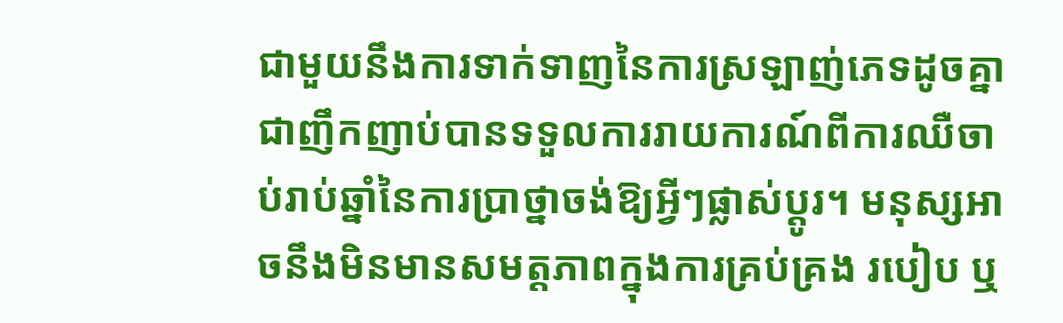ជាមួយនឹងការទាក់ទាញនៃការស្រឡាញ់ភេទដូចគ្នាជាញឹកញាប់បានទទួលការរាយការណ៍ពីការឈឺចាប់រាប់ឆ្នាំនៃការប្រាថ្នាចង់ឱ្យអ្វីៗផ្លាស់ប្តូរ។ មនុស្សអាចនឹងមិនមានសមត្តភាពក្នុងការគ្រប់គ្រង របៀប ឬ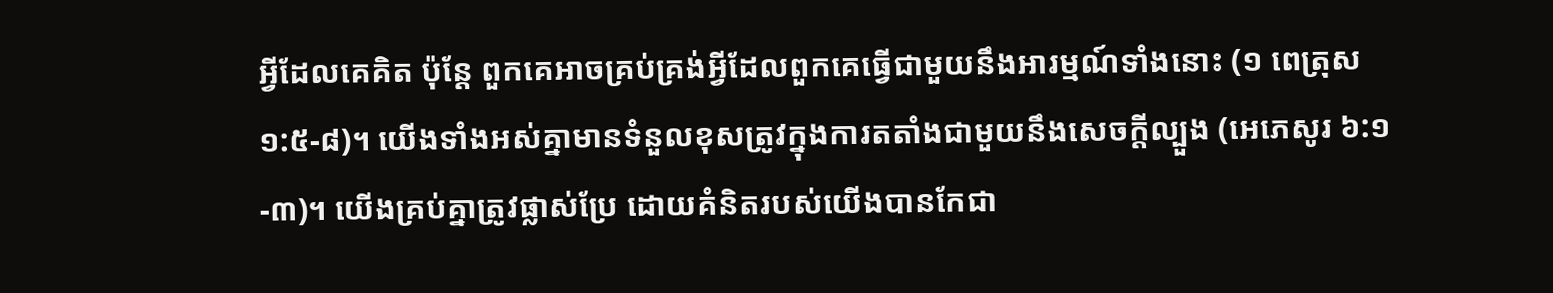អ្វីដែលគេគិត ប៉ុន្តែ ពួកគេអាចគ្រប់គ្រង់អ្វីដែលពួកគេធ្វើជាមួយនឹងអារម្មណ៍ទាំងនោះ (១ ពេត្រុស ១:៥-៨)។ យើងទាំងអស់គ្នាមានទំនួលខុសត្រូវក្នុងការតតាំងជាមួយនឹងសេចក្តីល្បួង (អេភេសូរ ៦:១-៣)។ យើងគ្រប់គ្នាត្រូវផ្លាស់ប្រែ ដោយគំនិតរបស់យើងបានកែជា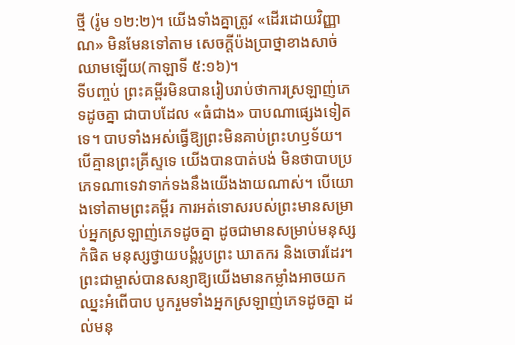ថ្មី (រ៉ូម ១២:២)។ យើងទាំងគ្នាត្រូវ «ដើរដោយវិញ្ញាណ» មិនមែនទៅតាម សេចក្តីប៉ងប្រាថ្នាខាងសាច់ឈាមឡើយ(កាឡាទី ៥:១៦)។
ទីបញ្ចប់ ព្រះគម្ពីរមិនបានរៀបរាប់ថាការស្រឡាញ់ភេទដូចគ្នា ជាបាបដែល «ធំជាង» បាបណាផ្សេងទៀតទេ។ បាបទាំងអស់ធ្វើឱ្យព្រះមិនគាប់ព្រះហឫទ័យ។ បើគ្មានព្រះគ្រីស្ទទេ យើងបានបាត់បង់ មិនថាបាបប្រភេទណាទេវាទាក់ទងនឹងយើងងាយណាស់។ បើយោងទៅតាមព្រះគម្ពីរ ការអត់ទោសរបស់ព្រះមានសម្រាប់អ្នកស្រឡាញ់ភេទដូចគ្នា ដូចជាមានសម្រាប់មនុស្សកំផិត មនុស្សថ្វាយបង្គំរូបព្រះ ឃាតករ និងចោរដែរ។ ព្រះជាម្ចាស់បានសន្យាឱ្យយើងមានកម្លាំងអាចយកឈ្នះអំពើបាប បូករួមទាំងអ្នកស្រឡាញ់ភេទដូចគ្នា ដល់មនុ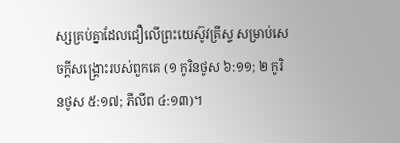ស្សគ្រប់គ្នាដែលជឿលើព្រះយេស៊ូវគ្រីស្ទ សម្រាប់សេចក្តីសង្គ្រោះរបស់ពួកគេ (១ កូរិនថូស ៦:១១; ២ កូរិនថូស ៥:១៧; ភីលីព ៤:១៣)។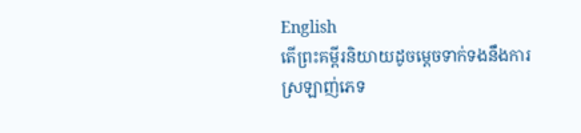English
តើព្រះគម្ពីរនិយាយដូចម្តេចទាក់ទងនឹងការស្រឡាញ់ភេទ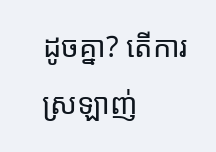ដូចគ្នា? តើការស្រឡាញ់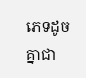ភេទដូចគ្នាជា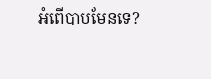អំពើបាបមែនទេ?